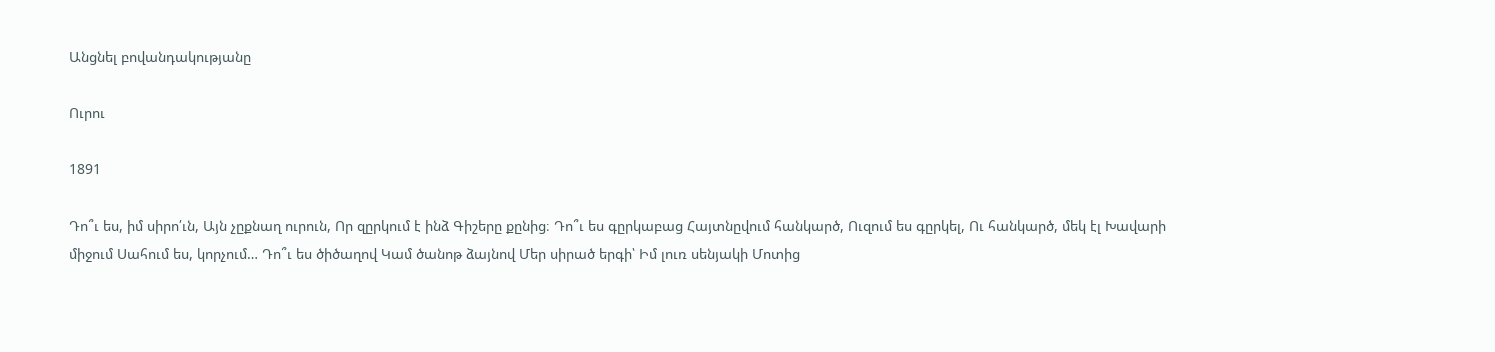Անցնել բովանդակությանը

Ուրու

1891

Դո՞ւ ես, իմ սիրո՛ւն, Այն չըքնաղ ուրուն, Որ զըրկում է ինձ Գիշերը քընից։ Դո՞ւ ես գըրկաբաց Հայտնըվում հանկարծ, Ուզում ես գըրկել, Ու հանկարծ, մեկ էլ Խավարի միջում Սահում ես, կորչում… Դո՞ւ ես ծիծաղով Կամ ծանոթ ձայնով Մեր սիրած երգի՝ Իմ լուռ սենյակի Մոտից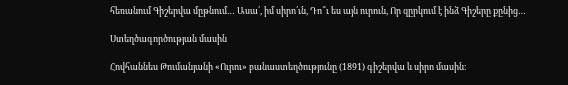հեռանում Գիշերվա մըթնում… Ասա՛, իմ սիրո՛ւն, Դո՞ւ ես այն ուրուն, Որ զըրկում է ինձ Գիշերը քընից…

Ստեղծագործության մասին

Հովհաննես Թումանյանի «Ուրու» բանաստեղծությունը (1891) գիշերվա և սիրո մասին։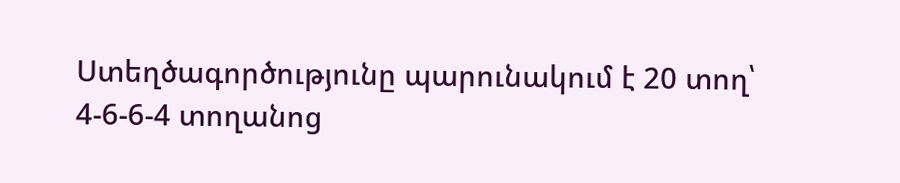Ստեղծագործությունը պարունակում է 20 տող՝ 4-6-6-4 տողանոց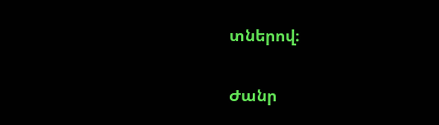տներով։

Ժանր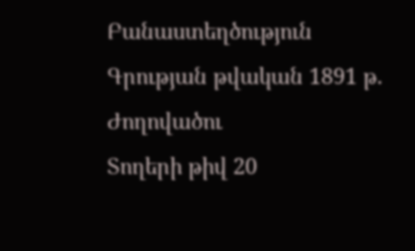Բանաստեղծություն
Գրության թվական 1891 թ.
Ժողովածու
Տողերի թիվ 20